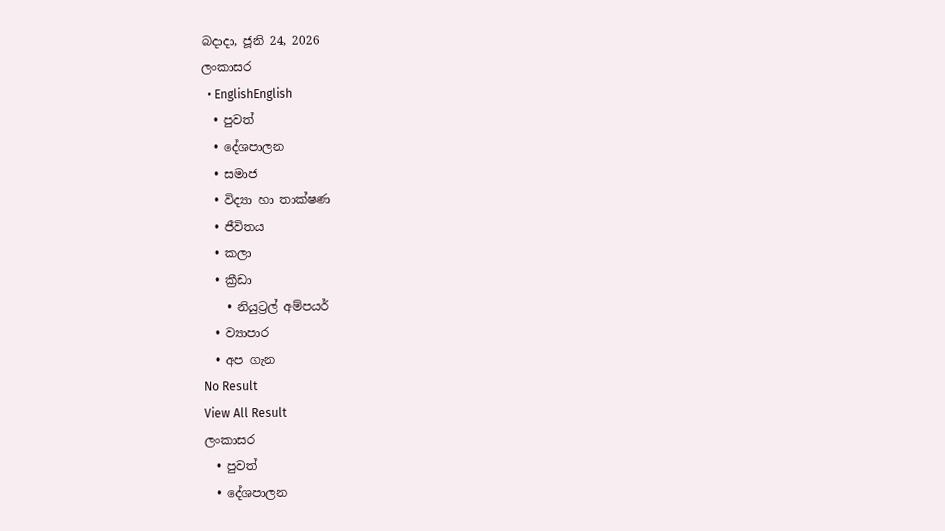බදාදා, ජූනි 24, 2026
ලංකාසර
  • EnglishEnglish
  • පුවත්
  • දේශපාලන
  • සමාජ
  • විද්‍යා හා තාක්ෂණ
  • ජීවිතය
  • කලා
  • ක්‍රීඩා
    • නියුට්‍රල් අම්පයර්
  • ව්‍යාපාර
  • අප ගැන
No Result
View All Result
ලංකාසර
  • පුවත්
  • දේශපාලන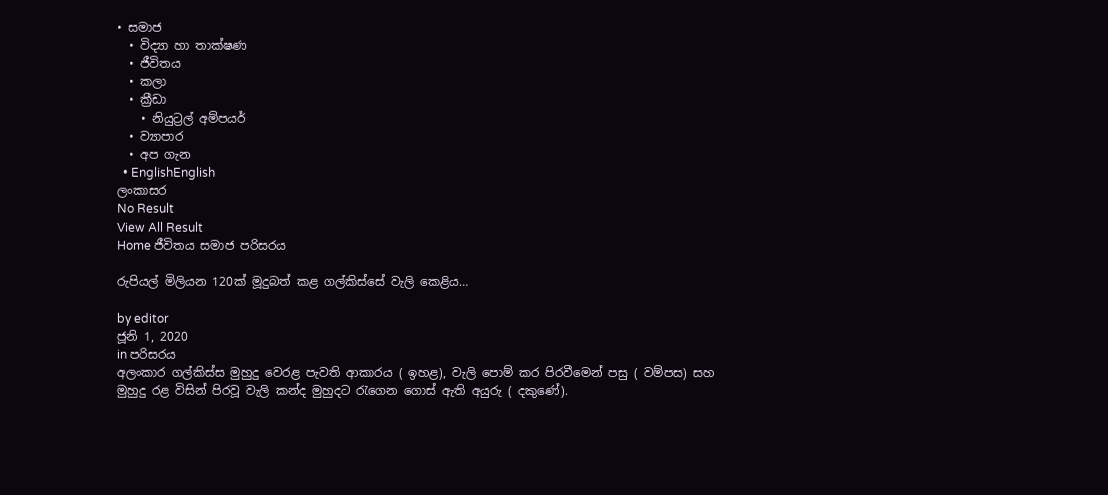• සමාජ
  • විද්‍යා හා තාක්ෂණ
  • ජීවිතය
  • කලා
  • ක්‍රීඩා
    • නියුට්‍රල් අම්පයර්
  • ව්‍යාපාර
  • අප ගැන
  • EnglishEnglish
ලංකාසර
No Result
View All Result
Home ජීවිතය සමාජ පරිසරය

රුපියල් මිලියන 120ක් මූදුබත් කළ ගල්කිස්සේ වැලි කෙළිය…

by editor
ජූනි 1, 2020
in පරිසරය
අලංකාර ගල්කිස්ස මුහුදු වෙරළ පැවති ආකාරය ( ඉහළ), වැලි පොම් කර පිරවීමෙන් පසු ( වම්පස) සහ මුහුදු රළ විසින් පිරවූ වැලි කන්ද මුහුදට රැගෙන ගොස් ඇති අයුරු ( දකුණේ).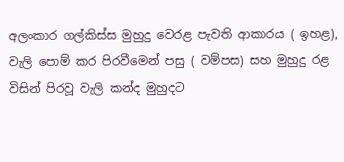අලංකාර ගල්කිස්ස මුහුදු වෙරළ පැවති ආකාරය ( ඉහළ), වැලි පොම් කර පිරවීමෙන් පසු ( වම්පස) සහ මුහුදු රළ විසින් පිරවූ වැලි කන්ද මුහුදට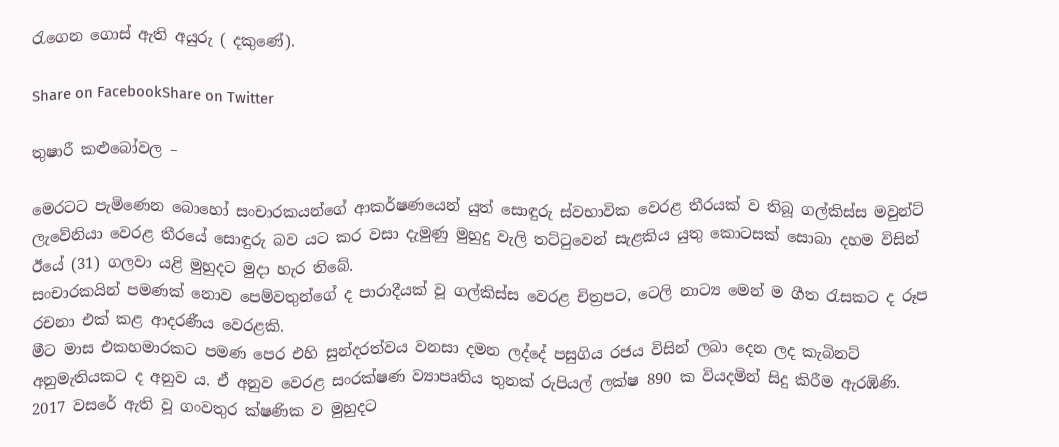රැගෙන ගොස් ඇති අයුරු ( දකුණේ).

Share on FacebookShare on Twitter

තුෂාරී කළුබෝවල –

මෙරටට පැමිණෙන බොහෝ සංචාරකයන්ගේ ආකර්ෂණයෙන් යුත් සොඳුරු ස්වභාවික වෙරළ තීරයක් ව තිබූ ගල්කිස්ස මවුන්ට් ලැවේනියා වෙරළ තීරයේ සොඳුරු බව යට කර වසා දැමුණු මුහුදු වැලි තට්ටුවෙන් සැළකිය යුතු කොටසක් සොබා දහම විසින් ඊයේ (31) ගලවා යළි මුහුදට මුදා හැර තිබේ.
සංචාරකයින් පමණක් නොව පෙම්වතුන්ගේ ද පාරාදීයක් වූ ගල්කිස්ස වෙරළ චිත්‍රපට, ටෙලි නාට්‍ය මෙන් ම ගීත රැසකට ද රූප රචනා එක් කළ ආදරණීය වෙරළකි.
මීට මාස එකහමාරකට පමණ පෙර එහි සුන්දරත්වය වනසා දමන ලද්දේ පසුගිය රජය විසින් ලබා දෙන ලද කැබිනට් අනුමැතියකට ද අනුව ය. ඒ අනුව වෙරළ සංරක්ෂණ ව්‍යාපෘතිය තුනක් රුපියල් ලක්ෂ 890 ක වියදමින් සිදු කිරීම ඇරඹිණි.
2017 වසරේ ඇති වූ ගංවතුර ක්ෂණික ව මුහුදට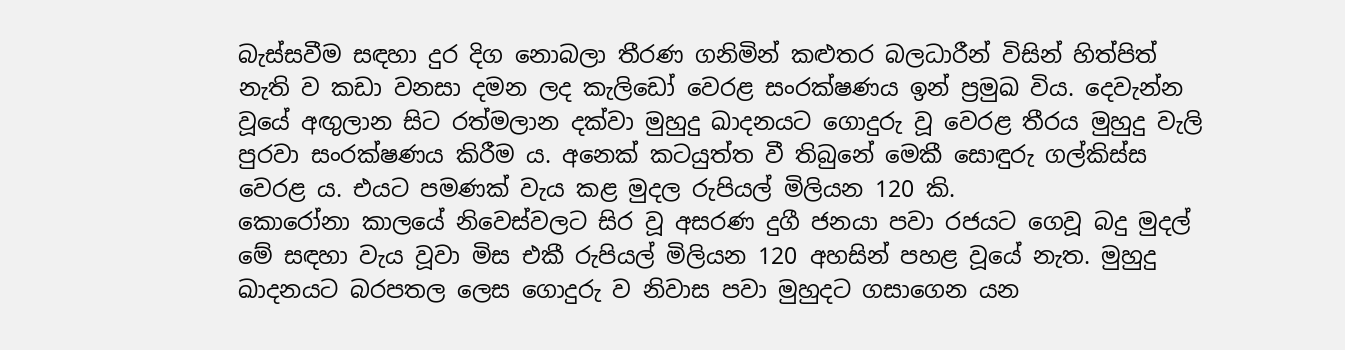බැස්සවීම සඳහා දුර දිග නොබලා තීරණ ගනිමින් කළුතර බලධාරීන් විසින් හිත්පිත් නැති ව කඩා වනසා දමන ලද කැලිඩෝ වෙරළ සංරක්ෂණය ඉන් ප්‍රමුඛ විය. දෙවැන්න වූයේ අඟුලාන සිට රත්මලාන දක්වා මුහුදු ඛාදනයට ගොදුරු වූ වෙරළ තීරය මුහුදු වැලි පුරවා සංරක්ෂණය කිරීම ය. අනෙක් කටයුත්ත වී තිබුනේ මෙකී සොඳුරු ගල්කිස්ස වෙරළ ය. එයට පමණක් වැය කළ මුදල රුපියල් මිලියන 120 කි.
කොරෝනා කාලයේ නිවෙස්වලට සිර වූ අසරණ දුගී ජනයා පවා රජයට ගෙවූ බදු මුදල් මේ සඳහා වැය වූවා මිස එකී රුපියල් මිලියන 120 අහසින් පහළ වූයේ නැත. මුහුදු ඛාදනයට බරපතල ලෙස ගොදුරු ව නිවාස පවා මුහුදට ගසාගෙන යන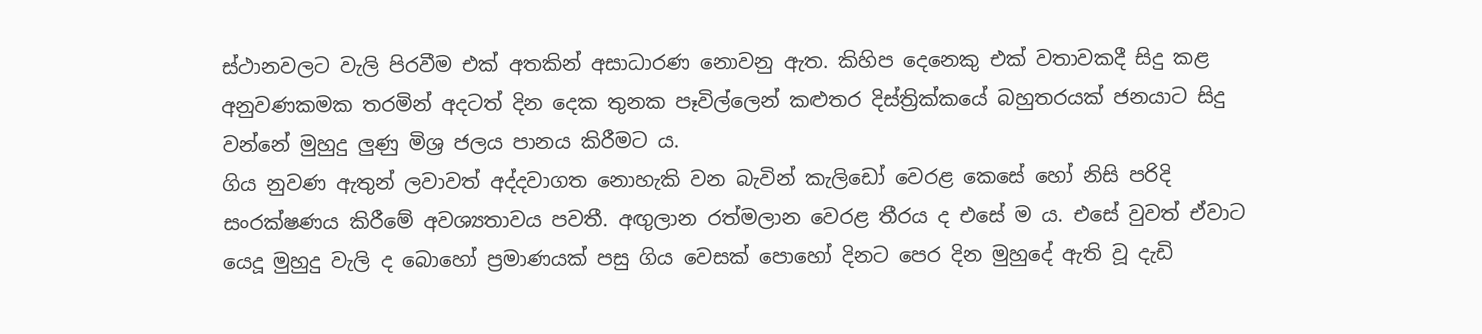ස්ථානවලට වැලි පිරවීම එක් අතකින් අසාධාරණ නොවනු ඇත. කිහිප දෙනෙකු එක් වතාවකදී සිදු කළ අනුවණකමක තරමින් අදටත් දින දෙක තුනක පෑවිල්ලෙන් කළුතර දිස්ත්‍රික්කයේ බහුතරයක් ජනයාට සිදු වන්නේ මුහුදු ලුණු මිශ්‍ර ජලය පානය කිරීමට ය.
ගිය නුවණ ඇතුන් ලවාවත් අද්දවාගත නොහැකි වන බැවින් කැලිඩෝ වෙරළ කෙසේ හෝ නිසි පරිදි සංරක්ෂණය කිරීමේ අවශ්‍යතාවය පවතී. අඟුලාන රත්මලාන වෙරළ තීරය ද එසේ ම ය. එසේ වුවත් ඒවාට යෙදූ මුහුදු වැලි ද බොහෝ ප්‍රමාණයක් පසු ගිය වෙසක් පොහෝ දිනට පෙර දින මුහුදේ ඇති වූ දැඩි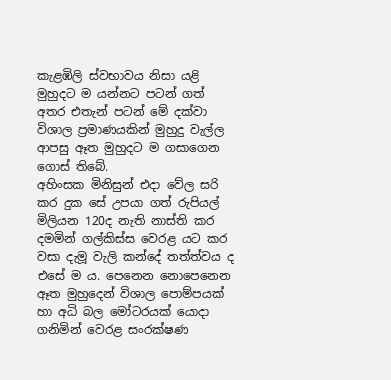කැළඹිලි ස්වභාවය නිසා යළි මුහුදට ම යන්නට පටන් ගත් අතර එතැන් පටන් මේ දක්වා විශාල ප්‍රමාණයකින් මුහුදු වැල්ල ආපසු ඈත මුහුදට ම ගසාගෙන ගොස් තිබේ.
අහිංසක මිනිසුන් එදා වේල සරි කර දුක සේ උපයා ගත් රුපියල් මිලියන 120ද නැති නාස්ති කර දමමින් ගල්කිස්ස වෙරළ යට කර වසා දැමූ වැලි කන්දේ තත්ත්වය ද එසේ ම ය. පෙනෙන නොපෙනෙන ඈත මුහුදෙන් විශාල පොම්පයක් හා අධි බල මෝටරයක් යොදා ගනිමින් වෙරළ සංරක්ෂණ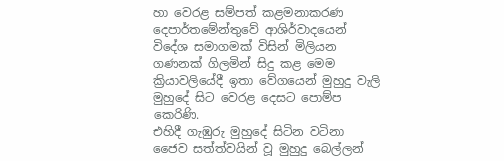හා වෙරළ සම්පත් කළමනාකරණ දෙපාර්තමේන්තුවේ ආශිර්වාදයෙන් විදේශ සමාගමක් විසින් මිලියන ගණනක් ගිලමින් සිදු කළ මෙම ක්‍රියාවලියේදී ඉතා වේගයෙන් මුහුදු වැලි මුහුදේ සිට වෙරළ දෙසට පොම්ප කෙරිණි.
එහිදී ගැඹුරු මුහුදේ සිටින වටිනා ජෛව සත්ත්වයින් වූ මුහුදු බෙල්ලන්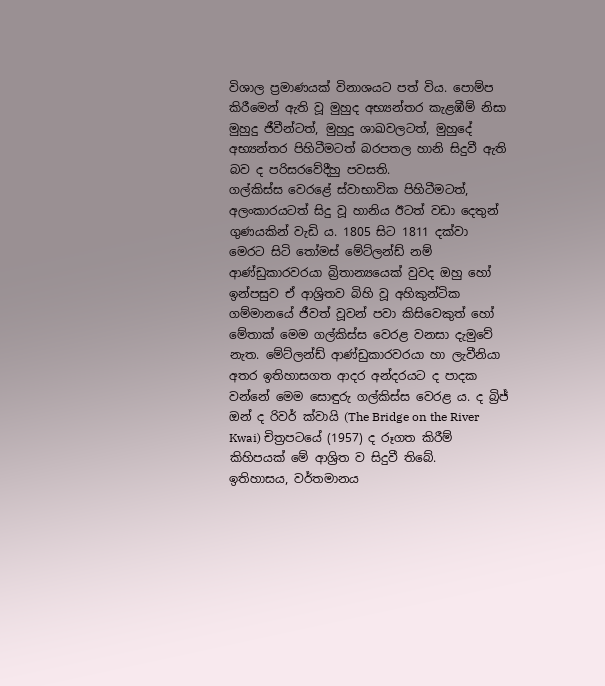විශාල ප්‍රමාණයක් විනාශයට පත් විය. පොම්ප කිරීමෙන් ඇති වූ මුහුද අභ්‍යන්තර කැළඹීම් නිසා මුහුදු ජීවීන්ටත්, මුහුදු ශාඛවලටත්, මුහුදේ අභ්‍යන්තර පිහිටීමටත් බරපතල හානි සිදුවී ඇති බව ද පරිසරවේදීහු පවසති.
ගල්කිස්ස වෙරළේ ස්වාභාවික පිහිටීමටත්, අලංකාරයටත් සිදු වූ හානිය ඊටත් වඩා දෙතුන් ගුණයකින් වැඩි ය. 1805 සිට 1811 දක්වා මෙරට සිටි තෝමස් මේට්ලන්ඩ් නම් ආණ්ඩුකාරවරයා බ්‍රිතාන්‍යයෙක් වුවද ඔහු හෝ ඉන්පසුව ඒ ආශ්‍රිතව බිහි වූ අහිකුන්ටික ගම්මානයේ ජීවත් වූවන් පවා කිසිවෙකුත් හෝ මේතාක් මෙම ගල්කිස්ස වෙරළ වනසා දැමුවේ නැත. මේට්ලන්ඩ් ආණ්ඩුකාරවරයා හා ලැවීනියා අතර ඉතිහාසගත ආදර අන්දරයට ද පාදක වන්නේ මෙම සොඳුරු ගල්කිස්ස වෙරළ ය. ද බ්‍රිජ් ඔන් ද රිවර් ක්වායි (The Bridge on the River Kwai) චිත්‍රපටයේ (1957) ද රූගත කිරීම් කිහිපයක් මේ ආශ්‍රිත ව සිදුවී තිබේ.
ඉතිහාසය, වර්තමානය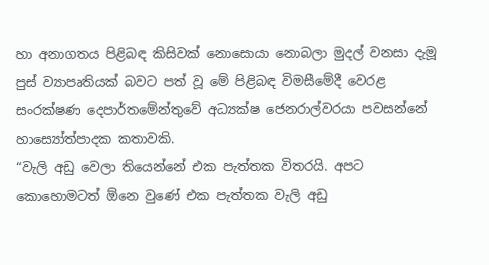හා අනාගතය පිළිබඳ කිසිවක් නොසොයා නොබලා මුදල් වනසා දැමූ පුස් ව්‍යාපෘතියක් බවට පත් වූ මේ පිළිබඳ විමසීමේදී වෙරළ සංරක්ෂණ දෙපාර්තමේන්තුවේ අධ්‍යක්ෂ ජෙනරාල්වරයා පවසන්නේ හාස්‍යෝත්පාදක කතාවකි.
“වැලි අඩු වෙලා තියෙන්නේ එක පැත්තක විතරයි. අපට කොහොමටත් ඕනෙ වුණේ එක පැත්තක වැලි අඩු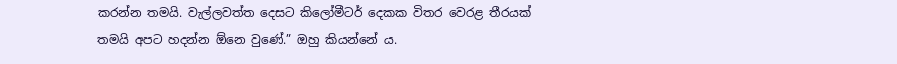කරන්න තමයි. වැල්ලවත්ත දෙසට කිලෝමීටර් දෙකක විතර වෙරළ තීරයක් තමයි අපට හදන්න ඕනෙ වුණේ.” ඔහු කියන්නේ ය.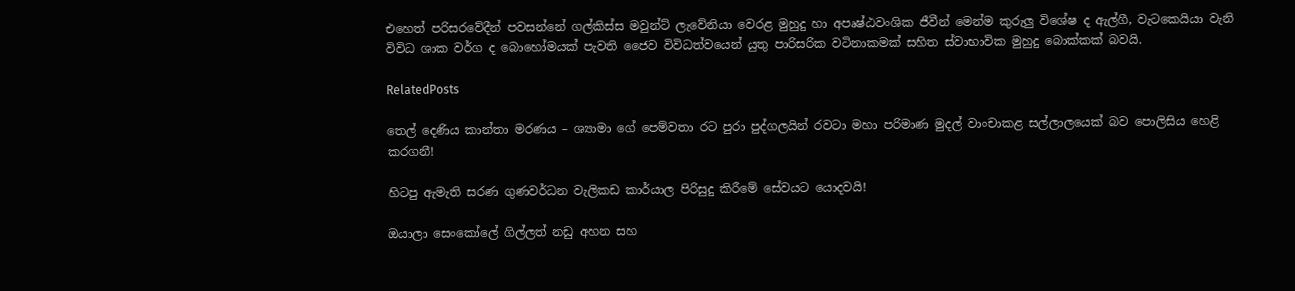එහෙත් පරිසරවේදීන් පවසන්නේ ගල්කිස්ස මවුන්ට් ලැවේනියා වෙරළ මුහුදු හා අපෘෂ්ඨවංශික ජීවීන් මෙන්ම කුරුලු විශේෂ ද ඇල්ගී, වැටකෙයියා වැනි විවිධ ශාක වර්ග ද බොහෝමයක් පැවති ජෛව විවිධත්වයෙන් යුතු පාරිසරික වටිනාකමක් සහිත ස්වාභාවික මුහුදු බොක්කක් බවයි.

RelatedPosts

තෙල් දෙණිය කාන්තා මරණය – ශ්‍යාමා ගේ පෙම්වතා රට පුරා පුද්ගලයින් රවටා මහා පරිමාණ මුදල් වාංචාකළ සල්ලාලයෙක් බව පොලිසිය හෙළි කරගනී!

හිටපු ඇමැති සරණ ගුණවර්ධන වැලිකඩ කාර්යාල පිරිසුදු කිරීමේ සේවයට යොදවයි!

ඔයාලා සෙංකෝලේ ගිල්ලත් නඩු අහන සහ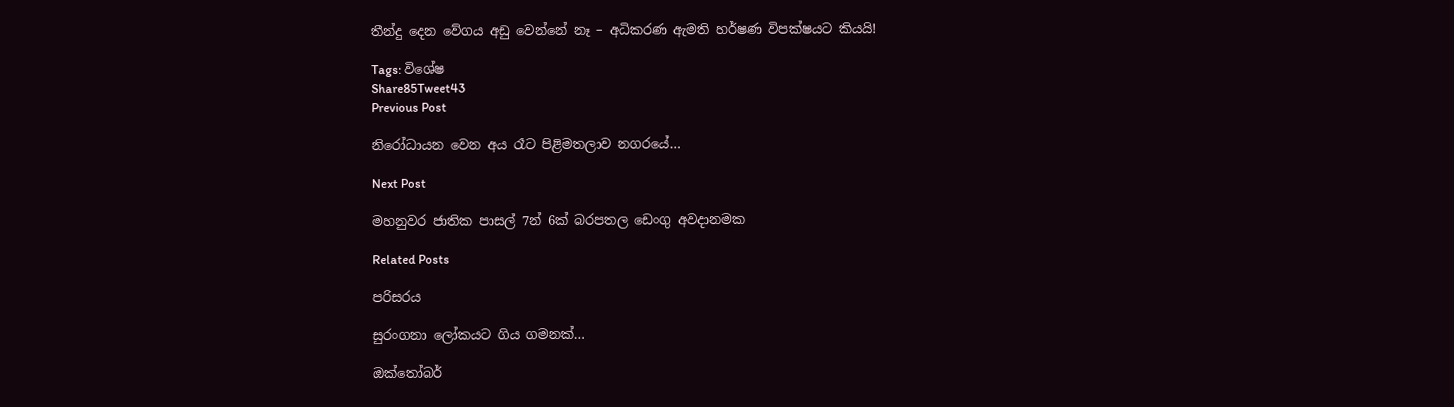තීන්දු දෙන වේගය අඩු වෙන්නේ නෑ – අධිකරණ ඇමති හර්ෂණ විපක්ෂයට කියයි!

Tags: විශේෂ
Share85Tweet43
Previous Post

නිරෝධායන වෙන අය රෑට පිළිමතලාව නගරයේ…

Next Post

මහනුවර ජාතික පාසල් 7න් 6ක් බරපතල ඩෙංගු අවදානමක

Related Posts

පරිසරය

සුරංගනා ලෝකයට ගිය ගමනක්…

ඔක්තෝබර්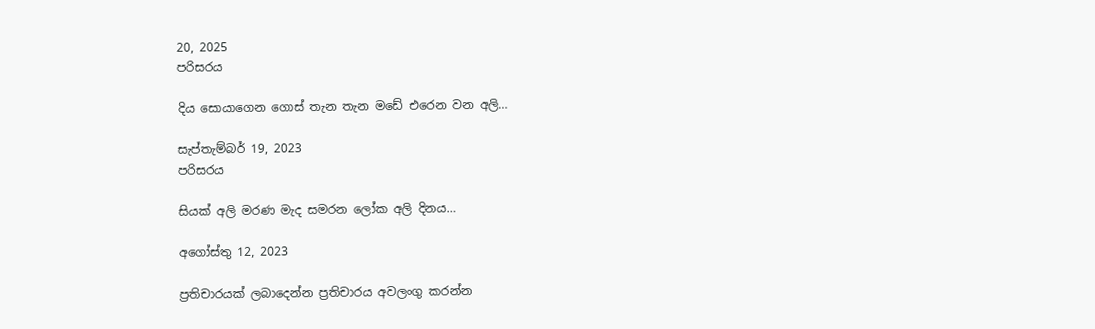20, 2025
පරිසරය

දිය සොයාගෙන ගොස් තැන තැන මඩේ එරෙන වන අලි…

සැප්තැම්බර් 19, 2023
පරිසරය

සියක් අලි මරණ මැද සමරන ලෝක අලි දිනය…

අගෝස්තු 12, 2023

ප්‍රතිචාරයක් ලබාදෙන්න ප්‍රතිචාරය අවලංගු කරන්න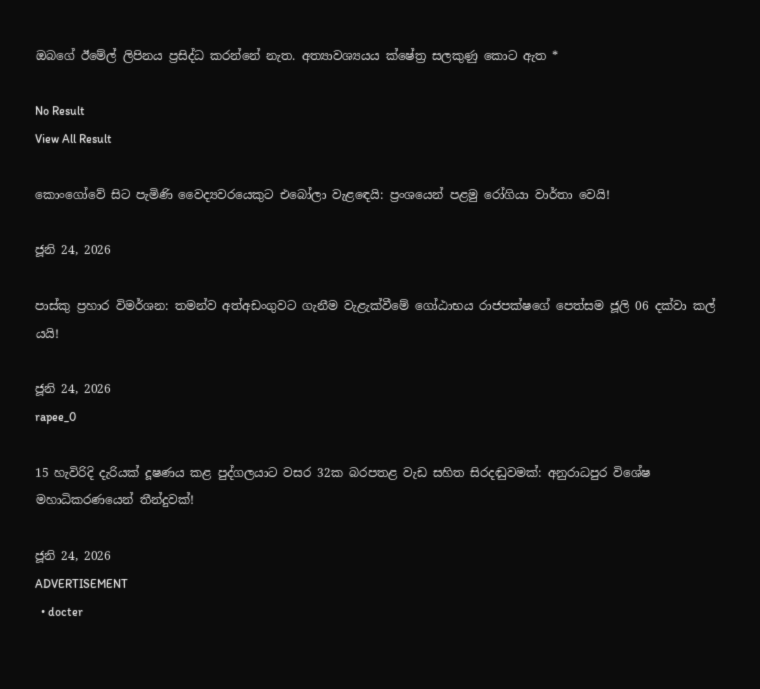ඔබගේ ඊමේල් ලිපිනය ප්‍රසිද්ධ කරන්නේ නැත. අත්‍යාවශ්‍යයය ක්ෂේත්‍ර සලකුණු කොට ඇත *

No Result
View All Result

කොංගෝවේ සිට පැමිණි වෛද්‍යවරයෙකුට එබෝලා වැළඳෙයි: ප්‍රංශයෙන් පළමු රෝගියා වාර්තා වෙයි!

ජූනි 24, 2026

පාස්කු ප්‍රහාර විමර්ශන: තමන්ව අත්අඩංගුවට ගැනීම වැළැක්වීමේ ගෝඨාභය රාජපක්ෂගේ පෙත්සම ජූලි 06 දක්වා කල් යයි!

ජූනි 24, 2026
rapee_0

15 හැවිරිදි දැරියක් දූෂණය කළ පුද්ගලයාට වසර 32ක බරපතළ වැඩ සහිත සිරදඬුවමක්: අනුරාධපුර විශේෂ මහාධිකරණයෙන් තීන්දුවක්!

ජූනි 24, 2026
ADVERTISEMENT
  • docter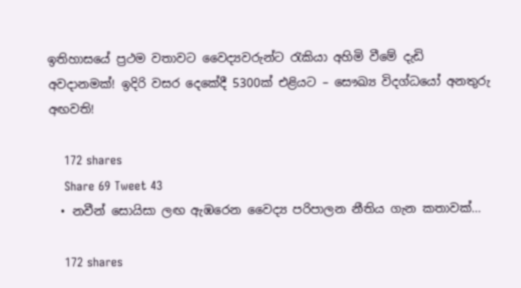ඉතිහාසයේ ප්‍රථම වතාවට වෛද්‍යවරුන්ට රැකියා අහිමි වීමේ දැඩි අවදානමක්! ඉදිරි වසර දෙකේදී 5300ක් එළියට – සෞඛ්‍ය විදග්ධයෝ අනතුරු අඟවති!

    172 shares
    Share 69 Tweet 43
  • නවීන් සොයිසා ලඟ ඇඹරෙන වෛද්‍ය පරිපාලන නීතිය ගැන කතාවක්…

    172 shares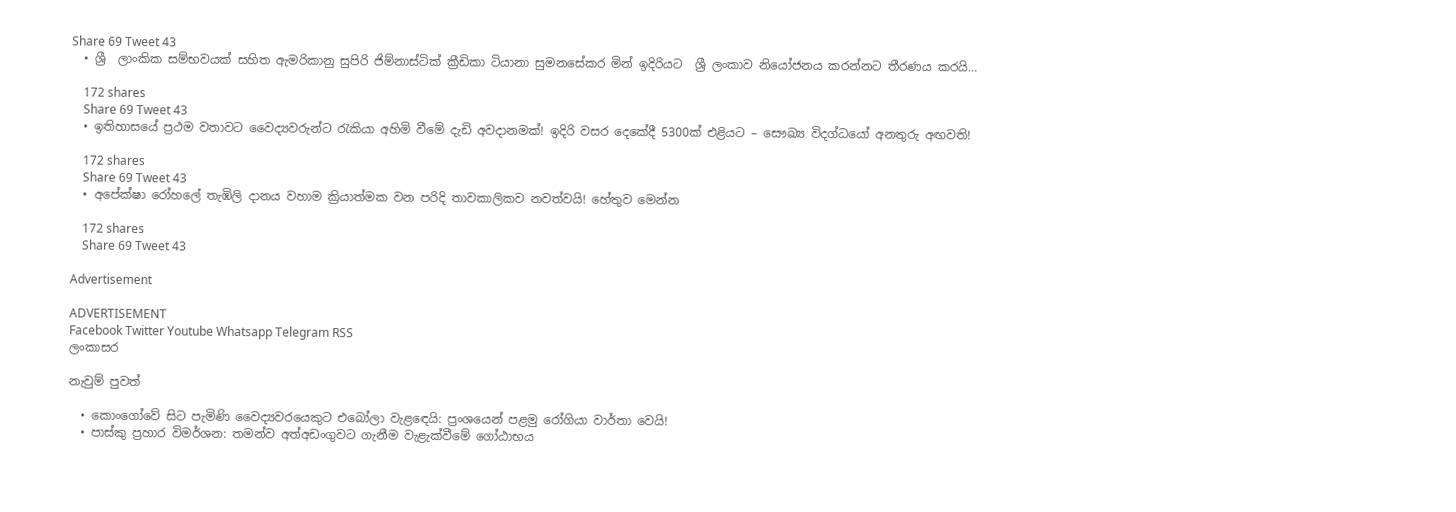Share 69 Tweet 43
  • ශ්‍රී  ලාංකික සම්භවයක් සහිත ඇමරිකානු සුපිරි ජිම්නාස්ටික් ක්‍රීඩිකා ටියානා සුමනසේකර මින් ඉදිරියට  ශ්‍රී ලංකාව නියෝජනය කරන්නට තීරණය කරයි…

    172 shares
    Share 69 Tweet 43
  • ඉතිහාසයේ ප්‍රථම වතාවට වෛද්‍යවරුන්ට රැකියා අහිමි වීමේ දැඩි අවදානමක්! ඉදිරි වසර දෙකේදී 5300ක් එළියට – සෞඛ්‍ය විදග්ධයෝ අනතුරු අඟවති!

    172 shares
    Share 69 Tweet 43
  • අපේක්ෂා රෝහලේ තැඹිලි දානය වහාම ක්‍රියාත්මක වන පරිදි තාවකාලිකව නවත්වයි! හේතුව මෙන්න

    172 shares
    Share 69 Tweet 43

Advertisement

ADVERTISEMENT
Facebook Twitter Youtube Whatsapp Telegram RSS
ලංකාසර

නැවුම් පුවත්

  • කොංගෝවේ සිට පැමිණි වෛද්‍යවරයෙකුට එබෝලා වැළඳෙයි: ප්‍රංශයෙන් පළමු රෝගියා වාර්තා වෙයි!
  • පාස්කු ප්‍රහාර විමර්ශන: තමන්ව අත්අඩංගුවට ගැනීම වැළැක්වීමේ ගෝඨාභය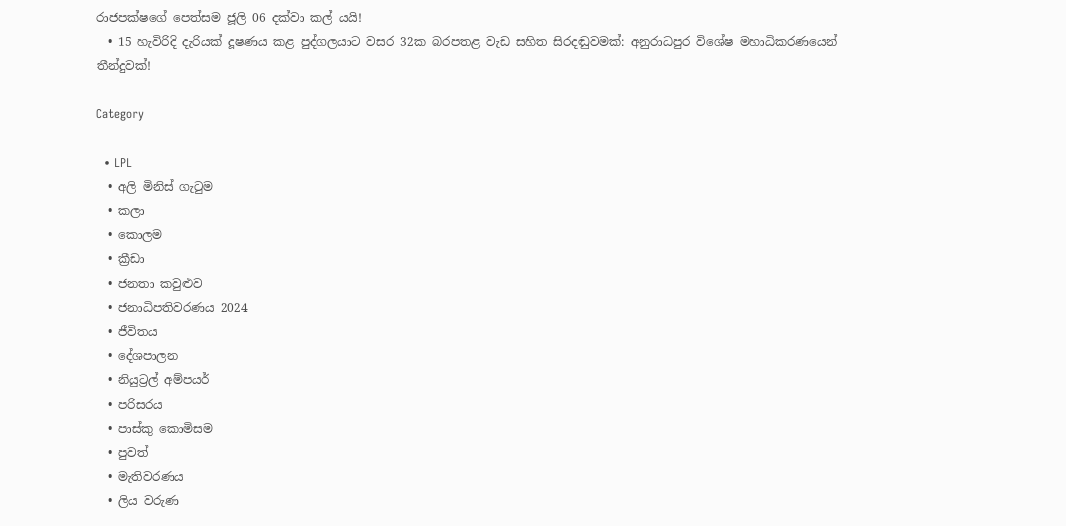රාජපක්ෂගේ පෙත්සම ජූලි 06 දක්වා කල් යයි!
  • 15 හැවිරිදි දැරියක් දූෂණය කළ පුද්ගලයාට වසර 32ක බරපතළ වැඩ සහිත සිරදඬුවමක්: අනුරාධපුර විශේෂ මහාධිකරණයෙන් තීන්දුවක්!

Category

  • LPL
  • අලි මිනිස් ගැටුම
  • කලා
  • කොලම
  • ක්‍රීඩා
  • ජනතා කවුළුව
  • ජනාධිපතිවරණය 2024
  • ජීවිතය
  • දේශපාලන
  • නියුට්‍රල් අම්පයර්
  • පරිසරය
  • පාස්කු කොමිසම
  • පුවත්
  • මැතිවරණය
  • ලිය වරුණ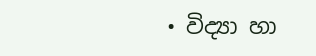• විද්‍යා හා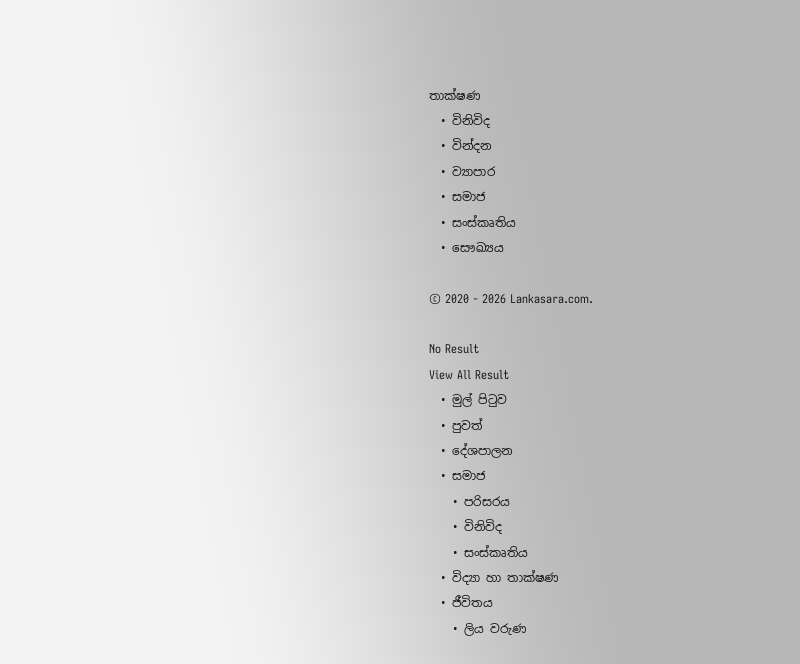තාක්ෂණ
  • විනිවිද
  • වින්දන
  • ව්‍යාපාර
  • සමාජ
  • සංස්කෘතිය
  • සෞඛ්‍යය

© 2020 - 2026 Lankasara.com.

No Result
View All Result
  • මුල් පිටුව
  • පුවත්
  • දේශපාලන
  • සමාජ
    • පරිසරය
    • විනිවිද
    • සංස්කෘතිය
  • විද්‍යා හා තාක්ෂණ
  • ජීවිතය
    • ලිය වරුණ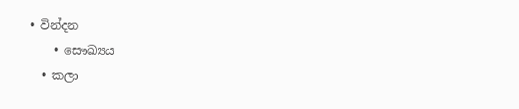• වින්දන
    • සෞඛ්‍යය
  • කලා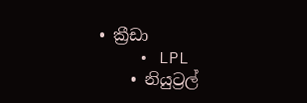• ක්‍රීඩා
    • LPL
    • නියුට්‍රල්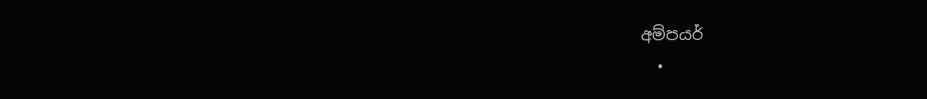අම්පයර්
  •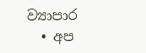ව්‍යාපාර
  • අප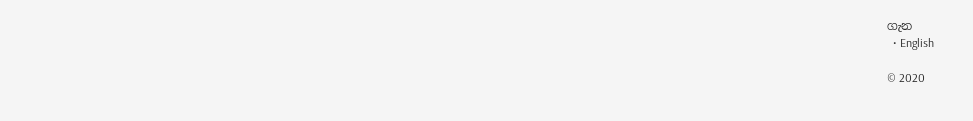ගැන
  • English

© 2020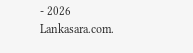- 2026 Lankasara.com.